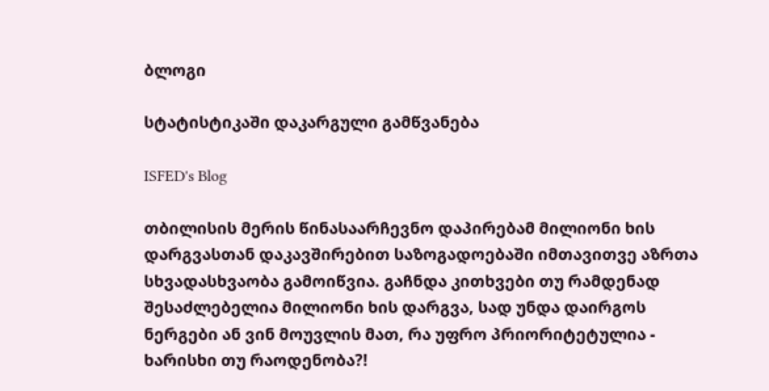ბლოგი

სტატისტიკაში დაკარგული გამწვანება

ISFED's Blog

თბილისის მერის წინასაარჩევნო დაპირებამ მილიონი ხის დარგვასთან დაკავშირებით საზოგადოებაში იმთავითვე აზრთა სხვადასხვაობა გამოიწვია. გაჩნდა კითხვები თუ რამდენად შესაძლებელია მილიონი ხის დარგვა, სად უნდა დაირგოს ნერგები ან ვინ მოუვლის მათ, რა უფრო პრიორიტეტულია - ხარისხი თუ რაოდენობა?!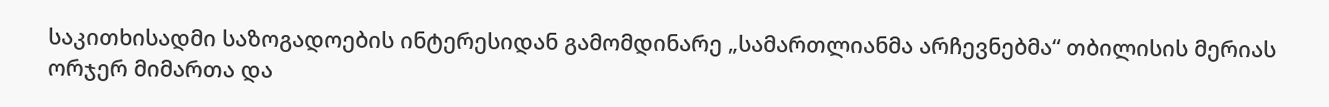საკითხისადმი საზოგადოების ინტერესიდან გამომდინარე „სამართლიანმა არჩევნებმა“ თბილისის მერიას ორჯერ მიმართა და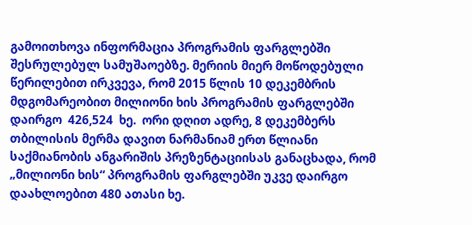გამოითხოვა ინფორმაცია პროგრამის ფარგლებში შესრულებულ სამუშაოებზე. მერიის მიერ მოწოდებული წერილებით ირკვევა, რომ 2015 წლის 10 დეკემბრის მდგომარეობით მილიონი ხის პროგრამის ფარგლებში დაირგო  426,524  ხე.  ორი დღით ადრე, 8 დეკემბერს თბილისის მერმა დავით ნარმანიამ ერთ წლიანი  საქმიანობის ანგარიშის პრეზენტაციისას განაცხადა, რომ „მილიონი ხის“ პროგრამის ფარგლებში უკვე დაირგო დაახლოებით 480 ათასი ხე.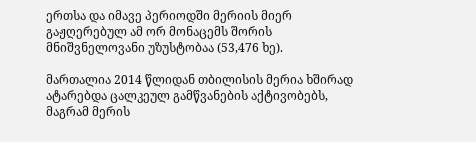ერთსა და იმავე პერიოდში მერიის მიერ გაჟღერებულ ამ ორ მონაცემს შორის მნიშვნელოვანი უზუსტობაა (53,476 ხე).

მართალია 2014 წლიდან თბილისის მერია ხშირად ატარებდა ცალკეულ გამწვანების აქტივობებს, მაგრამ მერის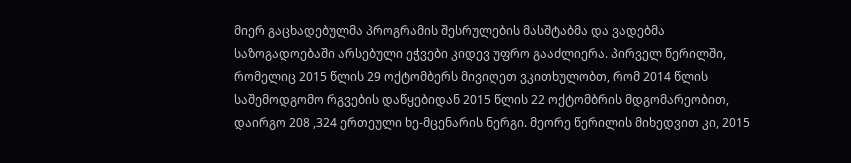მიერ გაცხადებულმა პროგრამის შესრულების მასშტაბმა და ვადებმა საზოგადოებაში არსებული ეჭვები კიდევ უფრო გააძლიერა. პირველ წერილში, რომელიც 2015 წლის 29 ოქტომბერს მივიღეთ ვკითხულობთ, რომ 2014 წლის საშემოდგომო რგვების დაწყებიდან 2015 წლის 22 ოქტომბრის მდგომარეობით, დაირგო 208 ,324 ერთეული ხე-მცენარის ნერგი. მეორე წერილის მიხედვით კი, 2015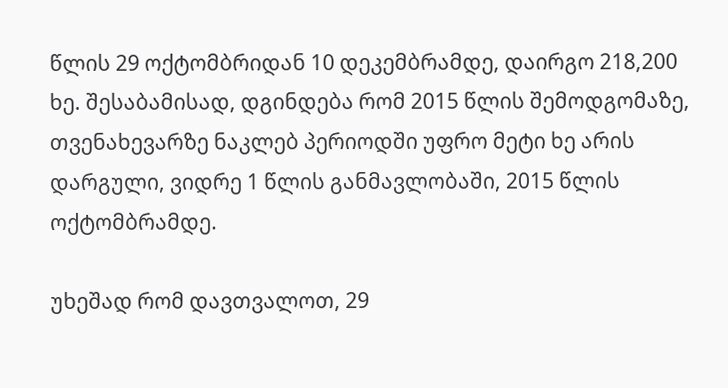წლის 29 ოქტომბრიდან 10 დეკემბრამდე, დაირგო 218,200 ხე. შესაბამისად, დგინდება რომ 2015 წლის შემოდგომაზე, თვენახევარზე ნაკლებ პერიოდში უფრო მეტი ხე არის დარგული, ვიდრე 1 წლის განმავლობაში, 2015 წლის ოქტომბრამდე.

უხეშად რომ დავთვალოთ, 29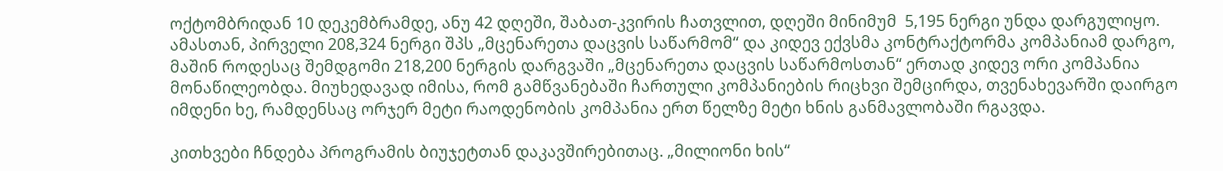ოქტომბრიდან 10 დეკემბრამდე, ანუ 42 დღეში, შაბათ-კვირის ჩათვლით, დღეში მინიმუმ  5,195 ნერგი უნდა დარგულიყო. ამასთან, პირველი 208,324 ნერგი შპს „მცენარეთა დაცვის საწარმომ“ და კიდევ ექვსმა კონტრაქტორმა კომპანიამ დარგო, მაშინ როდესაც შემდგომი 218,200 ნერგის დარგვაში „მცენარეთა დაცვის საწარმოსთან“ ერთად კიდევ ორი კომპანია მონაწილეობდა. მიუხედავად იმისა, რომ გამწვანებაში ჩართული კომპანიების რიცხვი შემცირდა, თვენახევარში დაირგო იმდენი ხე, რამდენსაც ორჯერ მეტი რაოდენობის კომპანია ერთ წელზე მეტი ხნის განმავლობაში რგავდა.

კითხვები ჩნდება პროგრამის ბიუჯეტთან დაკავშირებითაც. „მილიონი ხის“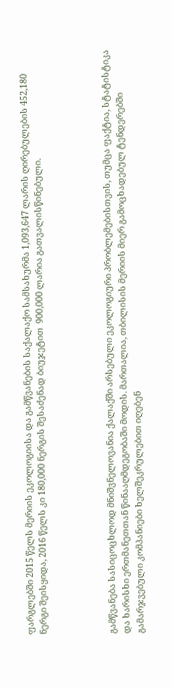ფარგლებში 2015 წელს მერიის ეკოლოგიისა და გამწვანების საქალაქო სამსახურმა 1,093,647 ლარის ღირებულების 452,180 ნერგი შეისყიდა, 2016 წელს კი 180,000 ნერგის შესაძენად ბიუჯეტით  900,000 ლარია გათვალისწინებული.




გამწვანება სასიცოცხლოდ მნიშვნელოვანია ქალაქში არსებული ეკოლოგიური პრობლემებისთვის, თუმცა ფაქტია, სტატისტიკა და ხარისხი ერთმანეთთან წინააღმდეგობაში მოდის. მართალია, თბილისის მერიის მიერ გამოცხადებულ ტენდერებში გამარჯვებული კომპანიები ხელშეკრულებით იღებენ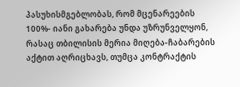პასუხისმგებლობას, რომ მცენარეების 100%- იანი გახარება უნდა უზრუნველყონ, რასაც თბილისის მერია მიღება-ჩაბარების აქტით აღრიცხავს, თუმცა კონტრაქტის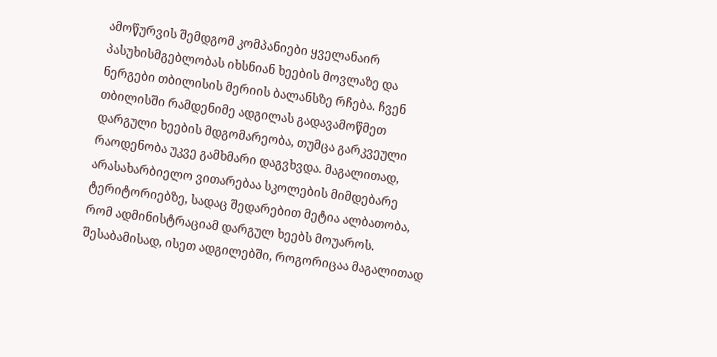ამოწურვის შემდგომ კომპანიები ყველანაირ პასუხისმგებლობას იხსნიან ხეების მოვლაზე და ნერგები თბილისის მერიის ბალანსზე რჩება. ჩვენ თბილისში რამდენიმე ადგილას გადავამოწმეთ დარგული ხეების მდგომარეობა, თუმცა გარკვეული რაოდენობა უკვე გამხმარი დაგვხვდა. მაგალითად, არასახარბიელო ვითარებაა სკოლების მიმდებარე ტერიტორიებზე, სადაც შედარებით მეტია ალბათობა, რომ ადმინისტრაციამ დარგულ ხეებს მოუაროს. შესაბამისად, ისეთ ადგილებში, როგორიცაა მაგალითად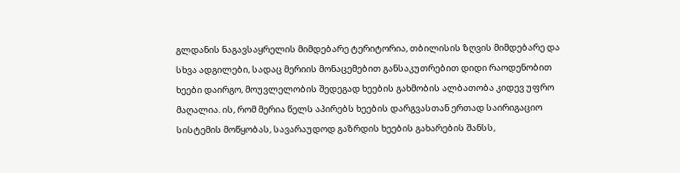გლდანის ნაგავსაყრელის მიმდებარე ტერიტორია, თბილისის ზღვის მიმდებარე და სხვა ადგილები, სადაც მერიის მონაცემებით განსაკუთრებით დიდი რაოდენობით ხეები დაირგო, მოუვლელობის შედეგად ხეების გახმობის ალბათობა კიდევ უფრო მაღალია. ის, რომ მერია წელს აპირებს ხეების დარგვასთან ერთად საირიგაციო სისტემის მოწყობას, სავარაუდოდ გაზრდის ხეების გახარების შანსს,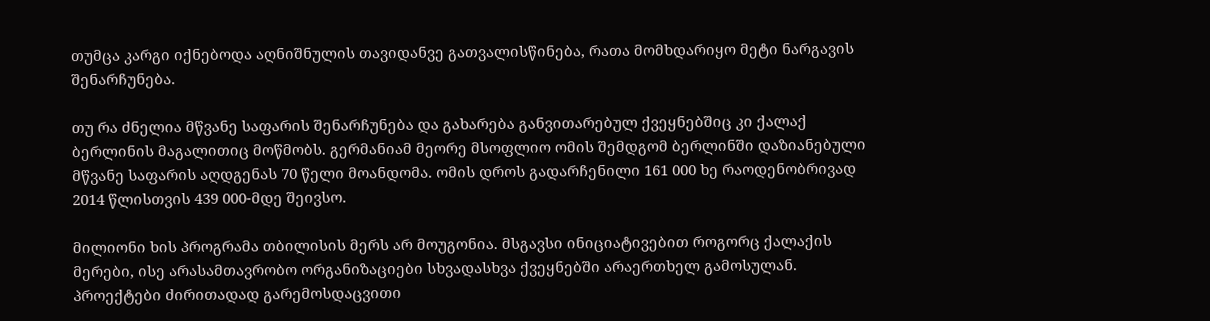თუმცა კარგი იქნებოდა აღნიშნულის თავიდანვე გათვალისწინება, რათა მომხდარიყო მეტი ნარგავის შენარჩუნება.

თუ რა ძნელია მწვანე საფარის შენარჩუნება და გახარება განვითარებულ ქვეყნებშიც კი ქალაქ ბერლინის მაგალითიც მოწმობს. გერმანიამ მეორე მსოფლიო ომის შემდგომ ბერლინში დაზიანებული მწვანე საფარის აღდგენას 70 წელი მოანდომა. ომის დროს გადარჩენილი 161 000 ხე რაოდენობრივად 2014 წლისთვის 439 000-მდე შეივსო.

მილიონი ხის პროგრამა თბილისის მერს არ მოუგონია. მსგავსი ინიციატივებით როგორც ქალაქის მერები, ისე არასამთავრობო ორგანიზაციები სხვადასხვა ქვეყნებში არაერთხელ გამოსულან. პროექტები ძირითადად გარემოსდაცვითი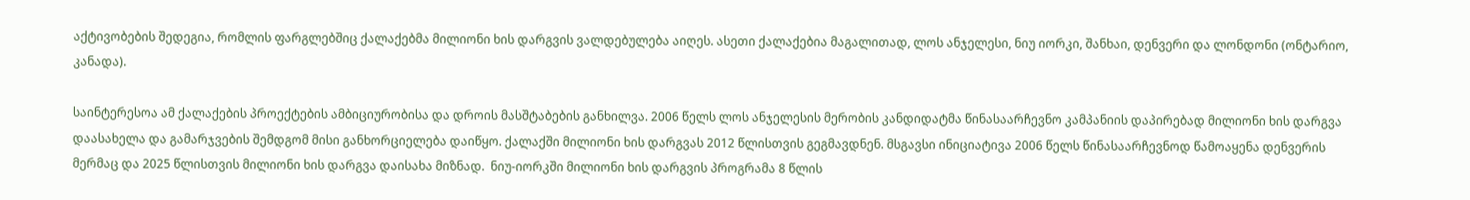აქტივობების შედეგია, რომლის ფარგლებშიც ქალაქებმა მილიონი ხის დარგვის ვალდებულება აიღეს. ასეთი ქალაქებია მაგალითად, ლოს ანჯელესი, ნიუ იორკი, შანხაი, დენვერი და ლონდონი (ონტარიო, კანადა).

საინტერესოა ამ ქალაქების პროექტების ამბიციურობისა და დროის მასშტაბების განხილვა. 2006 წელს ლოს ანჯელესის მერობის კანდიდატმა წინასაარჩევნო კამპანიის დაპირებად მილიონი ხის დარგვა დაასახელა და გამარჯვების შემდგომ მისი განხორციელება დაიწყო. ქალაქში მილიონი ხის დარგვას 2012 წლისთვის გეგმავდნენ. მსგავსი ინიციატივა 2006 წელს წინასაარჩევნოდ წამოაყენა დენვერის მერმაც და 2025 წლისთვის მილიონი ხის დარგვა დაისახა მიზნად.  ნიუ-იორკში მილიონი ხის დარგვის პროგრამა 8 წლის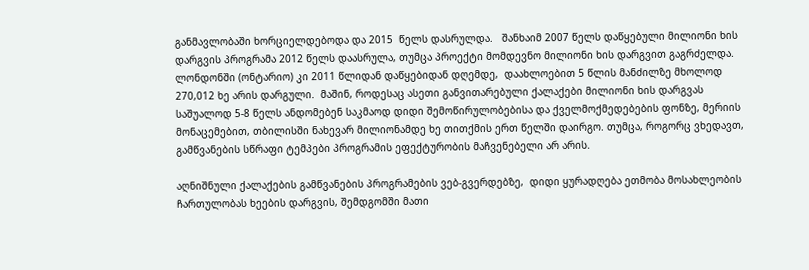განმავლობაში ხორციელდებოდა და 2015  წელს დასრულდა.   შანხაიმ 2007 წელს დაწყებული მილიონი ხის დარგვის პროგრამა 2012 წელს დაასრულა, თუმცა პროექტი მომდევნო მილიონი ხის დარგვით გაგრძელდა.  ლონდონში (ონტარიო) კი 2011 წლიდან დაწყებიდან დღემდე,  დაახლოებით 5 წლის მანძილზე მხოლოდ 270,012 ხე არის დარგული.  მაშინ, როდესაც ასეთი განვითარებული ქალაქები მილიონი ხის დარგვას საშუალოდ 5-8 წელს ანდომებენ საკმაოდ დიდი შემოწირულობებისა და ქველმოქმედებების ფონზე, მერიის მონაცემებით, თბილისში ნახევარ მილიონამდე ხე თითქმის ერთ წელში დაირგო. თუმცა, როგორც ვხედავთ, გამწვანების სწრაფი ტემპები პროგრამის ეფექტურობის მაჩვენებელი არ არის.

აღნიშნული ქალაქების გამწვანების პროგრამების ვებ-გვერდებზე,  დიდი ყურადღება ეთმობა მოსახლეობის ჩართულობას ხეების დარგვის, შემდგომში მათი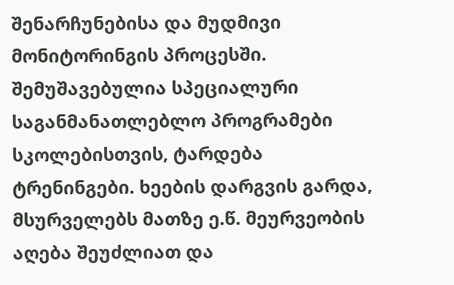შენარჩუნებისა და მუდმივი მონიტორინგის პროცესში. შემუშავებულია სპეციალური საგანმანათლებლო პროგრამები სკოლებისთვის, ტარდება ტრენინგები. ხეების დარგვის გარდა, მსურველებს მათზე ე.წ. მეურვეობის აღება შეუძლიათ და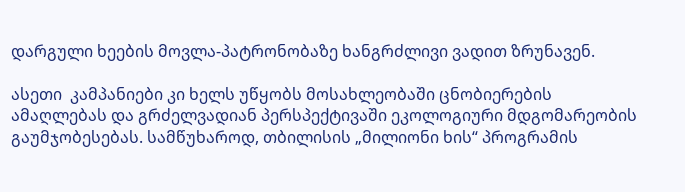დარგული ხეების მოვლა-პატრონობაზე ხანგრძლივი ვადით ზრუნავენ.

ასეთი  კამპანიები კი ხელს უწყობს მოსახლეობაში ცნობიერების ამაღლებას და გრძელვადიან პერსპექტივაში ეკოლოგიური მდგომარეობის გაუმჯობესებას. სამწუხაროდ, თბილისის „მილიონი ხის“ პროგრამის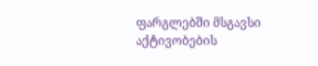ფარგლებში მსგავსი აქტივობების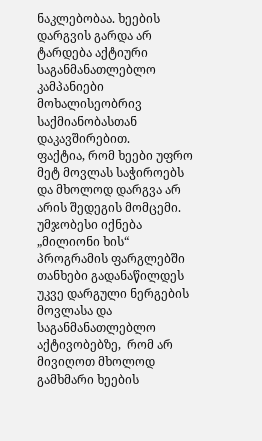ნაკლებობაა. ხეების დარგვის გარდა არ ტარდება აქტიური საგანმანათლებლო კამპანიები მოხალისეობრივ საქმიანობასთან დაკავშირებით.
ფაქტია, რომ ხეები უფრო მეტ მოვლას საჭიროებს და მხოლოდ დარგვა არ არის შედეგის მომცემი. უმჯობესი იქნება „მილიონი ხის“ პროგრამის ფარგლებში თანხები გადანაწილდეს უკვე დარგული ნერგების მოვლასა და საგანმანათლებლო აქტივობებზე,  რომ არ მივიღოთ მხოლოდ გამხმარი ხეების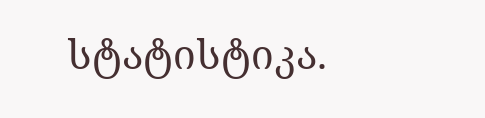სტატისტიკა.